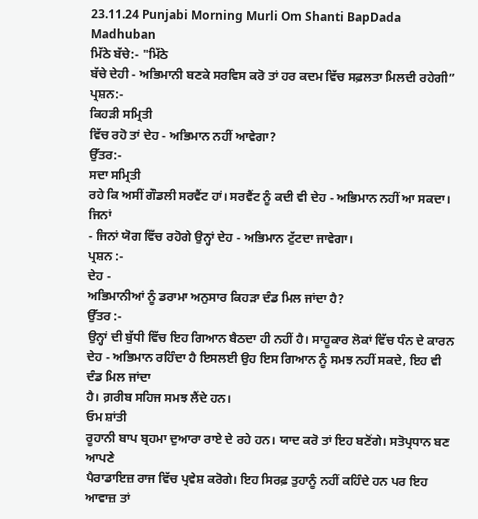23.11.24 Punjabi Morning Murli Om Shanti BapDada Madhuban
ਮਿੱਠੇ ਬੱਚੇ:- "ਮਿੱਠੇ
ਬੱਚੇ ਦੇਹੀ - ਅਭਿਮਾਨੀ ਬਣਕੇ ਸਰਵਿਸ ਕਰੋ ਤਾਂ ਹਰ ਕਦਮ ਵਿੱਚ ਸਫ਼ਲਤਾ ਮਿਲਦੀ ਰਹੇਗੀ”
ਪ੍ਰਸ਼ਨ:-
ਕਿਹੜੀ ਸਮ੍ਰਿਤੀ
ਵਿੱਚ ਰਹੋ ਤਾਂ ਦੇਹ - ਅਭਿਮਾਨ ਨਹੀਂ ਆਵੇਗਾ?
ਉੱਤਰ:-
ਸਦਾ ਸਮ੍ਰਿਤੀ
ਰਹੇ ਕਿ ਅਸੀਂ ਗੌਡਲੀ ਸਰਵੈਂਟ ਹਾਂ। ਸਰਵੈਂਟ ਨੂੰ ਕਦੀ ਵੀ ਦੇਹ - ਅਭਿਮਾਨ ਨਹੀਂ ਆ ਸਕਦਾ। ਜਿਨਾਂ
- ਜਿਨਾਂ ਯੋਗ ਵਿੱਚ ਰਹੋਗੇ ਉਨ੍ਹਾਂ ਦੇਹ - ਅਭਿਮਾਨ ਟੁੱਟਦਾ ਜਾਵੇਗਾ।
ਪ੍ਰਸ਼ਨ :-
ਦੇਹ -
ਅਭਿਮਾਨੀਆਂ ਨੂੰ ਡਰਾਮਾ ਅਨੁਸਾਰ ਕਿਹੜਾ ਦੰਡ ਮਿਲ ਜਾਂਦਾ ਹੈ?
ਉੱਤਰ :-
ਉਨ੍ਹਾਂ ਦੀ ਬੁੱਧੀ ਵਿੱਚ ਇਹ ਗਿਆਨ ਬੈਠਦਾ ਹੀ ਨਹੀਂ ਹੈ। ਸਾਹੂਕਾਰ ਲੋਕਾਂ ਵਿੱਚ ਧੰਨ ਦੇ ਕਾਰਨ
ਦੇਹ - ਅਭਿਮਾਨ ਰਹਿੰਦਾ ਹੈ ਇਸਲਈ ਉਹ ਇਸ ਗਿਆਨ ਨੂੰ ਸਮਝ ਨਹੀਂ ਸਕਦੇ, ਇਹ ਵੀ ਦੰਡ ਮਿਲ ਜਾਂਦਾ
ਹੈ। ਗ਼ਰੀਬ ਸਹਿਜ ਸਮਝ ਲੈਂਦੇ ਹਨ।
ਓਮ ਸ਼ਾਂਤੀ
ਰੂਹਾਨੀ ਬਾਪ ਬ੍ਰਹਮਾ ਦੁਆਰਾ ਰਾਏ ਦੇ ਰਹੇ ਹਨ। ਯਾਦ ਕਰੋ ਤਾਂ ਇਹ ਬਣੋਂਗੇ। ਸਤੋਪ੍ਰਧਾਨ ਬਣ ਆਪਣੇ
ਪੈਰਾਡਾਇਜ਼ ਰਾਜ ਵਿੱਚ ਪ੍ਰਵੇਸ਼ ਕਰੋਗੇ। ਇਹ ਸਿਰਫ਼ ਤੁਹਾਨੂੰ ਨਹੀਂ ਕਹਿੰਦੇ ਹਨ ਪਰ ਇਹ ਆਵਾਜ਼ ਤਾਂ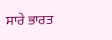ਸਾਰੇ ਭਾਰਤ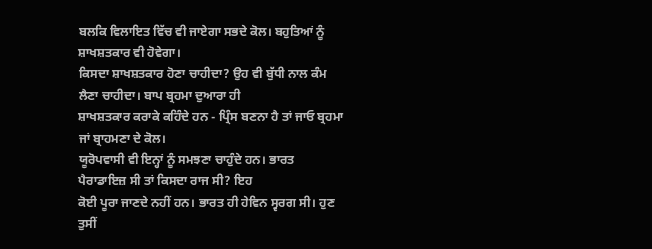ਬਲਕਿ ਵਿਲਾਇਤ ਵਿੱਚ ਵੀ ਜਾਏਗਾ ਸਭਦੇ ਕੋਲ। ਬਹੁਤਿਆਂ ਨੂੰ ਸ਼ਾਖਸ਼ਤਕਾਰ ਵੀ ਹੋਵੇਗਾ।
ਕਿਸਦਾ ਸ਼ਾਖਸ਼ਤਕਾਰ ਹੋਣਾ ਚਾਹੀਦਾ? ਉਹ ਵੀ ਬੁੱਧੀ ਨਾਲ ਕੰਮ ਲੈਣਾ ਚਾਹੀਦਾ। ਬਾਪ ਬ੍ਰਹਮਾ ਦੁਆਰਾ ਹੀ
ਸ਼ਾਖਸ਼ਤਕਾਰ ਕਰਾਕੇ ਕਹਿੰਦੇ ਹਨ - ਪ੍ਰਿੰਸ ਬਣਨਾ ਹੈ ਤਾਂ ਜਾਓ ਬ੍ਰਹਮਾ ਜਾਂ ਬ੍ਰਾਹਮਣਾ ਦੇ ਕੋਲ।
ਯੂਰੋਪਵਾਸੀ ਵੀ ਇਨ੍ਹਾਂ ਨੂੰ ਸਮਝਣਾ ਚਾਹੁੰਦੇ ਹਨ। ਭਾਰਤ ਪੈਰਾਡਾਇਜ਼ ਸੀ ਤਾਂ ਕਿਸਦਾ ਰਾਜ ਸੀ? ਇਹ
ਕੋਈ ਪੂਰਾ ਜਾਣਦੇ ਨਹੀਂ ਹਨ। ਭਾਰਤ ਹੀ ਹੇਵਿਨ ਸ੍ਵਰਗ ਸੀ। ਹੁਣ ਤੁਸੀਂ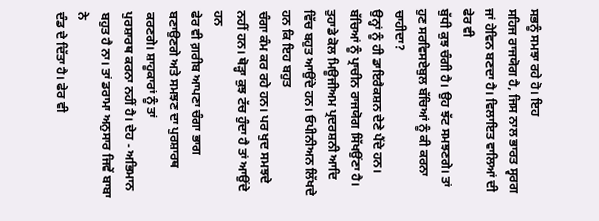ਸਭਨੂੰ ਸਮਝਾ ਰਹੇ ਹੋ। ਇਹ
ਸਹਿਜ ਰਾਜਯੋਗ ਹੈ, ਜਿਸ ਨਾਲ ਭਾਰਤ ਸ੍ਵਰਗ ਜਾਂ ਹੇਵਿਨ ਬਣਦਾ ਹੈ। ਵਿਲਾਇਤ ਵਾਲਿਆਂ ਦੀ ਫੇਰ ਵੀ
ਬੁੱਧੀ ਕੁਝ ਚੰਗੀ ਹੈ। ਉਹ ਝੱਟ ਸਮਝਣਗੇ। ਤਾਂ ਹੁਣ ਸਰਵਿਸਏਬੁਲ ਬੱਚਿਆਂ ਨੂੰ ਕੀ ਕਰਨਾ ਚਾਹੀਦਾ?
ਉਨ੍ਹਾਂ ਨੂੰ ਹੀ ਡਾਇਰੈਕਸ਼ਨ ਦੇਣੇ ਪੈਂਦੇ ਹਨ। ਬੱਚਿਆਂ ਨੂੰ ਪ੍ਰਾਚੀਨ ਰਾਜਯੋਗ ਸਿੱਖਉਂਣਾ ਹੈ।
ਤੁਹਾਡੇ ਕੋਲ ਮਿਊਜੀਅਮ ਪ੍ਰਦਰਸ਼ਨੀ ਆਦਿ ਵਿੱਚ ਬਹੁਤ ਆਉਂਦੇ ਹਨ। ਓਪੀਨੀਅਨ ਲਿੱਖਦੇ ਹਨ ਕਿ ਇਹ ਬਹੁਤ
ਚੰਗਾ ਕੰਮ ਕਰ ਰਹੇ ਹਨ। ਪਰ ਖੁਦ ਸਮਝਦੇ ਨਹੀਂ ਹਨ। ਥੋੜ੍ਹਾ ਕੁਝ ਟੱਚ ਹੁੰਦਾ ਹੈ ਤਾਂ ਆਉਂਦੇ ਹਨ
ਫੇਰ ਵੀ ਗ਼ਰੀਬ ਆਪਣਾ ਚੰਗਾ ਭਾਗ ਬਣਾਉਣਗੇ ਅਤੇ ਸਮਝਣ ਦਾ ਪੁਰਸ਼ਾਰਥ ਕਰਣਗੇ। ਸ਼ਾਹੂਕਾਰਾਂ ਨੂੰ ਤਾਂ
ਪੁਰਸ਼ਾਰਥ ਕਰਨਾ ਨਹੀਂ ਹੈ। ਦੇਹ - ਅਭਿਮਾਨ ਬਹੁਤ ਹੈ ਨਾ। ਤਾਂ ਡਰਾਮਾ ਅਨੁਸਾਰ ਜਿਵੇਂ ਬਾਬਾ ਨੇ
ਦੰਡ ਦੇ ਦਿੱਤਾ ਹੈ। ਫੇਰ ਵੀ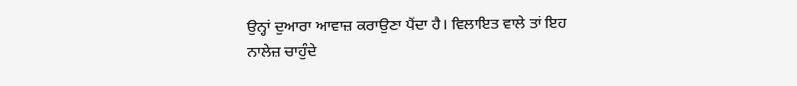ਉਨ੍ਹਾਂ ਦੁਆਰਾ ਆਵਾਜ਼ ਕਰਾਉਣਾ ਪੈਂਦਾ ਹੈ। ਵਿਲਾਇਤ ਵਾਲੇ ਤਾਂ ਇਹ
ਨਾਲੇਜ਼ ਚਾਹੁੰਦੇ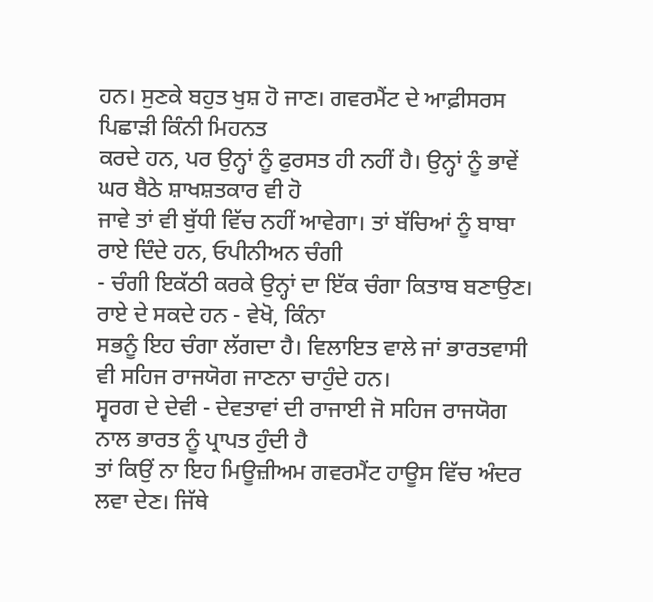ਹਨ। ਸੁਣਕੇ ਬਹੁਤ ਖੁਸ਼ ਹੋ ਜਾਣ। ਗਵਰਮੈਂਟ ਦੇ ਆਫ਼ੀਸਰਸ ਪਿਛਾੜੀ ਕਿੰਨੀ ਮਿਹਨਤ
ਕਰਦੇ ਹਨ, ਪਰ ਉਨ੍ਹਾਂ ਨੂੰ ਫੁਰਸਤ ਹੀ ਨਹੀਂ ਹੈ। ਉਨ੍ਹਾਂ ਨੂੰ ਭਾਵੇਂ ਘਰ ਬੈਠੇ ਸ਼ਾਖਸ਼ਤਕਾਰ ਵੀ ਹੋ
ਜਾਵੇ ਤਾਂ ਵੀ ਬੁੱਧੀ ਵਿੱਚ ਨਹੀਂ ਆਵੇਗਾ। ਤਾਂ ਬੱਚਿਆਂ ਨੂੰ ਬਾਬਾ ਰਾਏ ਦਿੰਦੇ ਹਨ, ਓਪੀਨੀਅਨ ਚੰਗੀ
- ਚੰਗੀ ਇਕੱਠੀ ਕਰਕੇ ਉਨ੍ਹਾਂ ਦਾ ਇੱਕ ਚੰਗਾ ਕਿਤਾਬ ਬਣਾਉਣ। ਰਾਏ ਦੇ ਸਕਦੇ ਹਨ - ਵੇਖੋ, ਕਿੰਨਾ
ਸਭਨੂੰ ਇਹ ਚੰਗਾ ਲੱਗਦਾ ਹੈ। ਵਿਲਾਇਤ ਵਾਲੇ ਜਾਂ ਭਾਰਤਵਾਸੀ ਵੀ ਸਹਿਜ ਰਾਜਯੋਗ ਜਾਣਨਾ ਚਾਹੁੰਦੇ ਹਨ।
ਸ੍ਵਰਗ ਦੇ ਦੇਵੀ - ਦੇਵਤਾਵਾਂ ਦੀ ਰਾਜਾਈ ਜੋ ਸਹਿਜ ਰਾਜਯੋਗ ਨਾਲ ਭਾਰਤ ਨੂੰ ਪ੍ਰਾਪਤ ਹੁੰਦੀ ਹੈ
ਤਾਂ ਕਿਉਂ ਨਾ ਇਹ ਮਿਊਜ਼ੀਅਮ ਗਵਰਮੈਂਟ ਹਾਊਸ ਵਿੱਚ ਅੰਦਰ ਲਵਾ ਦੇਣ। ਜਿੱਥੇ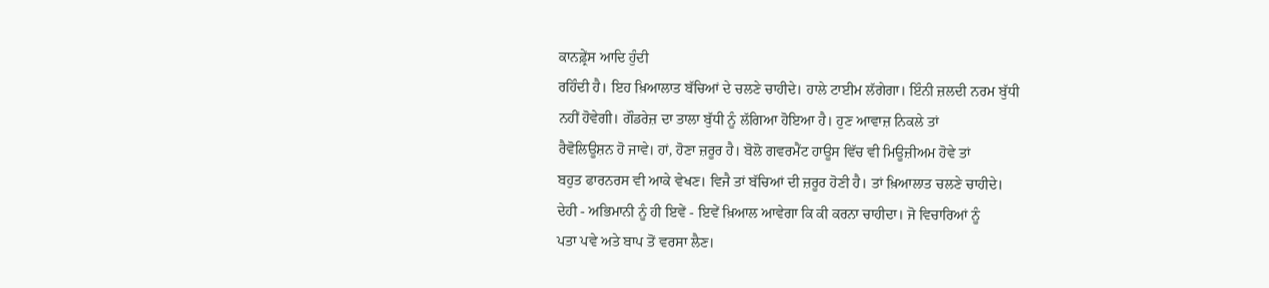ਕਾਨਫ਼੍ਰੇਂਸ ਆਦਿ ਹੁੰਦੀ
ਰਹਿੰਦੀ ਹੈ। ਇਹ ਖ਼ਿਆਲਾਤ ਬੱਚਿਆਂ ਦੇ ਚਲਣੇ ਚਾਹੀਦੇ। ਹਾਲੇ ਟਾਈਮ ਲੱਗੇਗਾ। ਇੰਨੀ ਜ਼ਲਦੀ ਨਰਮ ਬੁੱਧੀ
ਨਹੀਂ ਹੋਵੇਗੀ। ਗੌਡਰੇਜ਼ ਦਾ ਤਾਲਾ ਬੁੱਧੀ ਨੂੰ ਲੱਗਿਆ ਹੋਇਆ ਹੈ। ਹੁਣ ਆਵਾਜ਼ ਨਿਕਲੇ ਤਾਂ
ਰੈਵੋਲਿਊਸ਼ਨ ਹੋ ਜਾਵੇ। ਹਾਂ, ਹੋਣਾ ਜ਼ਰੂਰ ਹੈ। ਬੋਲੋ ਗਵਰਮੈਂਟ ਹਾਊਸ ਵਿੱਚ ਵੀ ਮਿਊਜ਼ੀਅਮ ਹੋਵੇ ਤਾਂ
ਬਹੁਤ ਫਾਰਨਰਸ ਵੀ ਆਕੇ ਵੇਖਣ। ਵਿਜੈ ਤਾਂ ਬੱਚਿਆਂ ਦੀ ਜ਼ਰੂਰ ਹੋਣੀ ਹੈ। ਤਾਂ ਖ਼ਿਆਲਾਤ ਚਲਣੇ ਚਾਹੀਦੇ।
ਦੇਹੀ - ਅਭਿਮਾਨੀ ਨੂੰ ਹੀ ਇਵੇਂ - ਇਵੇਂ ਖ਼ਿਆਲ ਆਵੇਗਾ ਕਿ ਕੀ ਕਰਨਾ ਚਾਹੀਦਾ। ਜੋ ਵਿਚਾਰਿਆਂ ਨੂੰ
ਪਤਾ ਪਵੇ ਅਤੇ ਬਾਪ ਤੋਂ ਵਰਸਾ ਲੈਣ।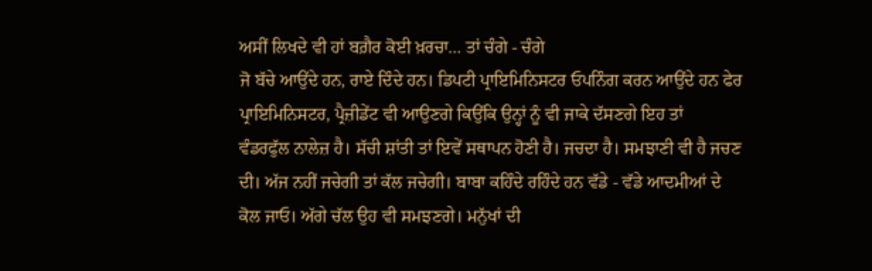ਅਸੀਂ ਲਿਖਦੇ ਵੀ ਹਾਂ ਬਗ਼ੈਰ ਕੋਈ ਖ਼ਰਚਾ… ਤਾਂ ਚੰਗੇ - ਚੰਗੇ
ਜੋ ਬੱਚੇ ਆਉਂਦੇ ਹਨ, ਰਾਏ ਦਿੰਦੇ ਹਨ। ਡਿਪਟੀ ਪ੍ਰਾਇਮਿਨਿਸਟਰ ਓਪਨਿੰਗ ਕਰਨ ਆਉਂਦੇ ਹਨ ਫੇਰ
ਪ੍ਰਾਇਮਿਨਿਸਟਰ, ਪ੍ਰੈਜ਼ੀਡੇਂਟ ਵੀ ਆਉਣਗੇ ਕਿਉਂਕਿ ਉਨ੍ਹਾਂ ਨੂੰ ਵੀ ਜਾਕੇ ਦੱਸਣਗੇ ਇਹ ਤਾਂ
ਵੰਡਰਫੁੱਲ ਨਾਲੇਜ਼ ਹੈ। ਸੱਚੀ ਸ਼ਾਂਤੀ ਤਾਂ ਇਵੇਂ ਸਥਾਪਨ ਹੋਣੀ ਹੈ। ਜਚਦਾ ਹੈ। ਸਮਝਾਣੀ ਵੀ ਹੈ ਜਚਣ
ਦੀ। ਅੱਜ ਨਹੀਂ ਜਚੇਗੀ ਤਾਂ ਕੱਲ ਜਚੇਗੀ। ਬਾਬਾ ਕਹਿੰਦੇ ਰਹਿੰਦੇ ਹਨ ਵੱਡੇ - ਵੱਡੇ ਆਦਮੀਆਂ ਦੇ
ਕੋਲ ਜਾਓ। ਅੱਗੇ ਚੱਲ ਉਹ ਵੀ ਸਮਝਣਗੇ। ਮਨੁੱਖਾਂ ਦੀ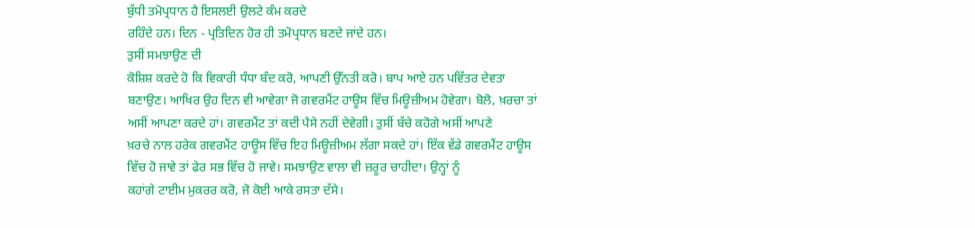ਬੁੱਧੀ ਤਮੋਪ੍ਰਧਾਨ ਹੈ ਇਸਲਈ ਉਲਟੇ ਕੰਮ ਕਰਦੇ
ਰਹਿੰਦੇ ਹਨ। ਦਿਨ - ਪ੍ਰਤਿਦਿਨ ਹੋਰ ਹੀ ਤਮੋਪ੍ਰਧਾਨ ਬਣਦੇ ਜਾਂਦੇ ਹਨ।
ਤੁਸੀਂ ਸਮਝਾਉਣ ਦੀ
ਕੋਸ਼ਿਸ਼ ਕਰਦੇ ਹੋ ਕਿ ਵਿਕਾਰੀ ਧੰਧਾ ਬੰਦ ਕਰੋ, ਆਪਣੀ ਉੱਨਤੀ ਕਰੋ। ਬਾਪ ਆਏ ਹਨ ਪਵਿੱਤਰ ਦੇਵਤਾ
ਬਣਾਉਣ। ਆਖਿਰ ਉਹ ਦਿਨ ਵੀ ਆਵੇਗਾ ਜੋ ਗਵਰਮੈਂਟ ਹਾਊਸ ਵਿੱਚ ਮਿਊਜ਼ੀਅਮ ਹੋਵੇਗਾ। ਬੋਲੋ, ਖ਼ਰਚਾ ਤਾਂ
ਅਸੀਂ ਆਪਣਾ ਕਰਦੇ ਹਾਂ। ਗਵਰਮੈਂਟ ਤਾਂ ਕਦੀ ਪੈਸੇ ਨਹੀਂ ਦੇਵੇਗੀ। ਤੁਸੀਂ ਬੱਚੇ ਕਹੋਗੇ ਅਸੀਂ ਆਪਣੇ
ਖ਼ਰਚੇ ਨਾਲ ਹਰੇਕ ਗਵਰਮੈਂਟ ਹਾਊਸ ਵਿੱਚ ਇਹ ਮਿਊਜ਼ੀਅਮ ਲੱਗਾ ਸਕਦੇ ਹਾਂ। ਇੱਕ ਵੱਡੇ ਗਵਰਮੈਂਟ ਹਾਊਸ
ਵਿੱਚ ਹੋ ਜਾਵੇ ਤਾਂ ਫੇਰ ਸਭ ਵਿੱਚ ਹੋ ਜਾਵੇ। ਸਮਝਾਉਣ ਵਾਲਾ ਵੀ ਜ਼ਰੂਰ ਚਾਹੀਦਾ। ਉਨ੍ਹਾਂ ਨੂੰ
ਕਹਾਂਗੇ ਟਾਈਮ ਮੁਕਰਰ ਕਰੋ, ਜੋ ਕੋਈ ਆਕੇ ਰਸਤਾ ਦੱਸੇ।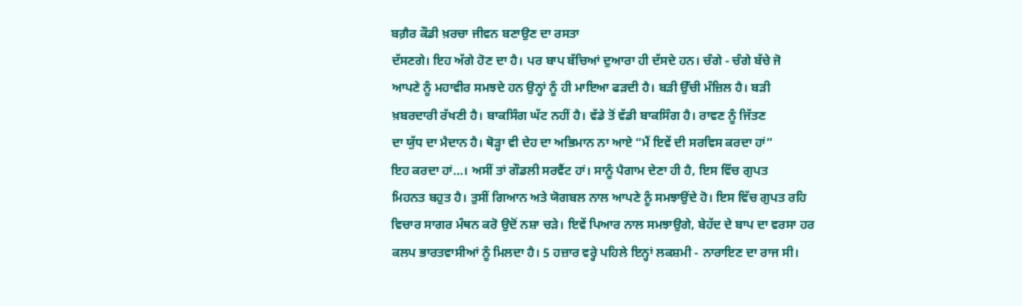ਬਗ਼ੈਰ ਕੌਡੀ ਖ਼ਰਚਾ ਜੀਵਨ ਬਣਾਉਣ ਦਾ ਰਸਤਾ
ਦੱਸਣਗੇ। ਇਹ ਅੱਗੇ ਹੋਣ ਦਾ ਹੈ। ਪਰ ਬਾਪ ਬੱਚਿਆਂ ਦੁਆਰਾ ਹੀ ਦੱਸਦੇ ਹਨ। ਚੰਗੇ - ਚੰਗੇ ਬੱਚੇ ਜੋ
ਆਪਣੇ ਨੂੰ ਮਹਾਵੀਰ ਸਮਝਦੇ ਹਨ ਉਨ੍ਹਾਂ ਨੂੰ ਹੀ ਮਾਇਆ ਫੜਦੀ ਹੈ। ਬੜੀ ਉੱਚੀ ਮੰਜ਼ਿਲ ਹੈ। ਬੜੀ
ਖ਼ਬਰਦਾਰੀ ਰੱਖਣੀ ਹੈ। ਬਾਕਸਿੰਗ ਘੱਟ ਨਹੀਂ ਹੈ। ਵੱਡੇ ਤੋਂ ਵੱਡੀ ਬਾਕਸਿੰਗ ਹੈ। ਰਾਵਣ ਨੂੰ ਜਿੱਤਣ
ਦਾ ਯੁੱਧ ਦਾ ਮੈਦਾਨ ਹੈ। ਥੋੜ੍ਹਾ ਵੀ ਦੇਹ ਦਾ ਅਭਿਮਾਨ ਨਾ ਆਏ “ਮੈਂ ਇਵੇਂ ਦੀ ਸਰਵਿਸ ਕਰਦਾ ਹਾਂ”
ਇਹ ਕਰਦਾ ਹਾਂ…। ਅਸੀਂ ਤਾਂ ਗੌਡਲੀ ਸਰਵੈਂਟ ਹਾਂ। ਸਾਨੂੰ ਪੈਗਾਮ ਦੇਣਾ ਹੀ ਹੈ, ਇਸ ਵਿੱਚ ਗੁਪਤ
ਮਿਹਨਤ ਬਹੁਤ ਹੈ। ਤੁਸੀਂ ਗਿਆਨ ਅਤੇ ਯੋਗਬਲ ਨਾਲ ਆਪਣੇ ਨੂੰ ਸਮਝਾਉਂਦੇ ਹੋ। ਇਸ ਵਿੱਚ ਗੁਪਤ ਰਹਿ
ਵਿਚਾਰ ਸਾਗਰ ਮੰਥਨ ਕਰੋ ਉਦੋਂ ਨਸ਼ਾ ਚੜੇ। ਇਵੇਂ ਪਿਆਰ ਨਾਲ ਸਮਝਾਉਗੇ, ਬੇਹੱਦ ਦੇ ਬਾਪ ਦਾ ਵਰਸਾ ਹਰ
ਕਲਪ ਭਾਰਤਵਾਸੀਆਂ ਨੂੰ ਮਿਲਦਾ ਹੈ। 5 ਹਜ਼ਾਰ ਵਰ੍ਹੇ ਪਹਿਲੇ ਇਨ੍ਹਾਂ ਲਕਸ਼ਮੀ - ਨਾਰਾਇਣ ਦਾ ਰਾਜ ਸੀ।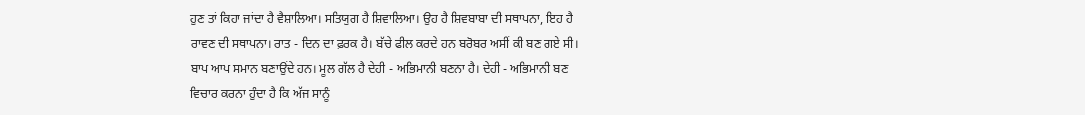ਹੁਣ ਤਾਂ ਕਿਹਾ ਜਾਂਦਾ ਹੈ ਵੈਸ਼ਾਲਿਆ। ਸਤਿਯੁਗ ਹੈ ਸ਼ਿਵਾਲਿਆ। ਉਹ ਹੈ ਸ਼ਿਵਬਾਬਾ ਦੀ ਸਥਾਪਨਾ, ਇਹ ਹੈ
ਰਾਵਣ ਦੀ ਸਥਾਪਨਾ। ਰਾਤ - ਦਿਨ ਦਾ ਫ਼ਰਕ ਹੈ। ਬੱਚੇ ਫੀਲ ਕਰਦੇ ਹਨ ਬਰੋਬਰ ਅਸੀਂ ਕੀ ਬਣ ਗਏ ਸੀ।
ਬਾਪ ਆਪ ਸਮਾਨ ਬਣਾਉਂਦੇ ਹਨ। ਮੂਲ ਗੱਲ ਹੈ ਦੇਹੀ - ਅਭਿਮਾਨੀ ਬਣਨਾ ਹੈ। ਦੇਹੀ - ਅਭਿਮਾਨੀ ਬਣ
ਵਿਚਾਰ ਕਰਨਾ ਹੁੰਦਾ ਹੈ ਕਿ ਅੱਜ ਸਾਨੂੰ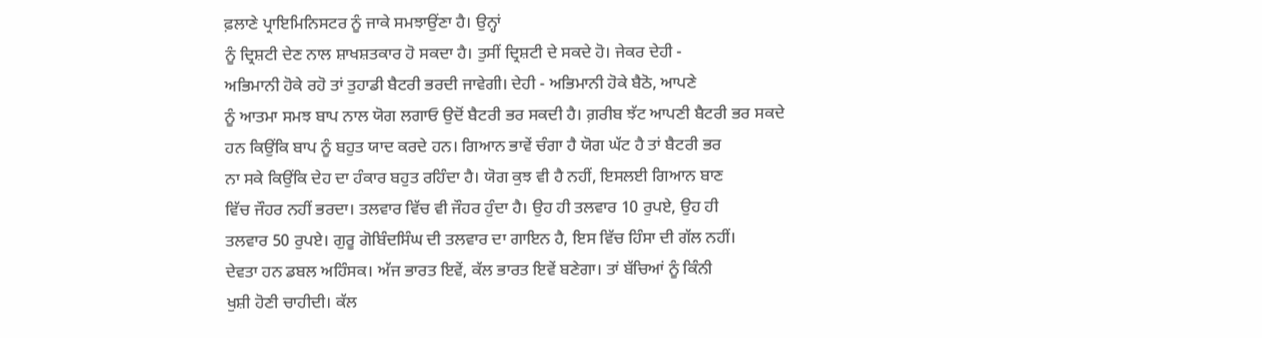ਫ਼ਲਾਣੇ ਪ੍ਰਾਇਮਿਨਿਸਟਰ ਨੂੰ ਜਾਕੇ ਸਮਝਾਉਂਣਾ ਹੈ। ਉਨ੍ਹਾਂ
ਨੂੰ ਦ੍ਰਿਸ਼ਟੀ ਦੇਣ ਨਾਲ ਸ਼ਾਖਸ਼ਤਕਾਰ ਹੋ ਸਕਦਾ ਹੈ। ਤੁਸੀਂ ਦ੍ਰਿਸ਼ਟੀ ਦੇ ਸਕਦੇ ਹੋ। ਜੇਕਰ ਦੇਹੀ -
ਅਭਿਮਾਨੀ ਹੋਕੇ ਰਹੋ ਤਾਂ ਤੁਹਾਡੀ ਬੈਟਰੀ ਭਰਦੀ ਜਾਵੇਗੀ। ਦੇਹੀ - ਅਭਿਮਾਨੀ ਹੋਕੇ ਬੈਠੋ, ਆਪਣੇ
ਨੂੰ ਆਤਮਾ ਸਮਝ ਬਾਪ ਨਾਲ ਯੋਗ ਲਗਾਓ ਉਦੋਂ ਬੈਟਰੀ ਭਰ ਸਕਦੀ ਹੈ। ਗ਼ਰੀਬ ਝੱਟ ਆਪਣੀ ਬੈਟਰੀ ਭਰ ਸਕਦੇ
ਹਨ ਕਿਉਂਕਿ ਬਾਪ ਨੂੰ ਬਹੁਤ ਯਾਦ ਕਰਦੇ ਹਨ। ਗਿਆਨ ਭਾਵੇਂ ਚੰਗਾ ਹੈ ਯੋਗ ਘੱਟ ਹੈ ਤਾਂ ਬੈਟਰੀ ਭਰ
ਨਾ ਸਕੇ ਕਿਉਂਕਿ ਦੇਹ ਦਾ ਹੰਕਾਰ ਬਹੁਤ ਰਹਿੰਦਾ ਹੈ। ਯੋਗ ਕੁਝ ਵੀ ਹੈ ਨਹੀਂ, ਇਸਲਈ ਗਿਆਨ ਬਾਣ
ਵਿੱਚ ਜੌਹਰ ਨਹੀਂ ਭਰਦਾ। ਤਲਵਾਰ ਵਿੱਚ ਵੀ ਜੌਹਰ ਹੁੰਦਾ ਹੈ। ਉਹ ਹੀ ਤਲਵਾਰ 10 ਰੁਪਏ, ਉਹ ਹੀ
ਤਲਵਾਰ 50 ਰੁਪਏ। ਗੁਰੂ ਗੋਬਿੰਦਸਿੰਘ ਦੀ ਤਲਵਾਰ ਦਾ ਗਾਇਨ ਹੈ, ਇਸ ਵਿੱਚ ਹਿੰਸਾ ਦੀ ਗੱਲ ਨਹੀਂ।
ਦੇਵਤਾ ਹਨ ਡਬਲ ਅਹਿੰਸਕ। ਅੱਜ ਭਾਰਤ ਇਵੇਂ, ਕੱਲ ਭਾਰਤ ਇਵੇਂ ਬਣੇਗਾ। ਤਾਂ ਬੱਚਿਆਂ ਨੂੰ ਕਿੰਨੀ
ਖੁਸ਼ੀ ਹੋਣੀ ਚਾਹੀਦੀ। ਕੱਲ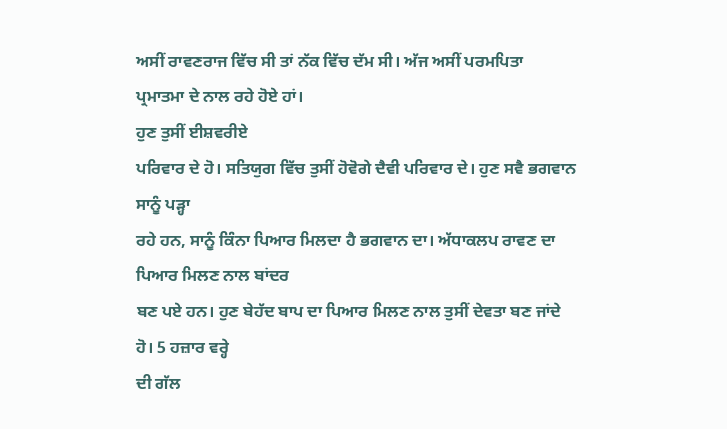ਅਸੀਂ ਰਾਵਣਰਾਜ ਵਿੱਚ ਸੀ ਤਾਂ ਨੱਕ ਵਿੱਚ ਦੱਮ ਸੀ। ਅੱਜ ਅਸੀਂ ਪਰਮਪਿਤਾ
ਪ੍ਰਮਾਤਮਾ ਦੇ ਨਾਲ ਰਹੇ ਹੋਏ ਹਾਂ।
ਹੁਣ ਤੁਸੀਂ ਈਸ਼ਵਰੀਏ
ਪਰਿਵਾਰ ਦੇ ਹੋ। ਸਤਿਯੁਗ ਵਿੱਚ ਤੁਸੀਂ ਹੋਵੋਗੇ ਦੈਵੀ ਪਰਿਵਾਰ ਦੇ। ਹੁਣ ਸਵੈ ਭਗਵਾਨ ਸਾਨੂੰ ਪੜ੍ਹਾ
ਰਹੇ ਹਨ, ਸਾਨੂੰ ਕਿੰਨਾ ਪਿਆਰ ਮਿਲਦਾ ਹੈ ਭਗਵਾਨ ਦਾ। ਅੱਧਾਕਲਪ ਰਾਵਣ ਦਾ ਪਿਆਰ ਮਿਲਣ ਨਾਲ ਬਾਂਦਰ
ਬਣ ਪਏ ਹਨ। ਹੁਣ ਬੇਹੱਦ ਬਾਪ ਦਾ ਪਿਆਰ ਮਿਲਣ ਨਾਲ ਤੁਸੀਂ ਦੇਵਤਾ ਬਣ ਜਾਂਦੇ ਹੋ। 5 ਹਜ਼ਾਰ ਵਰ੍ਹੇ
ਦੀ ਗੱਲ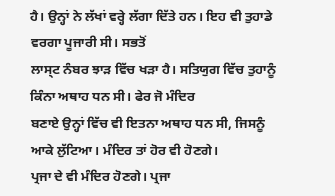ਹੈ। ਉਨ੍ਹਾਂ ਨੇ ਲੱਖਾਂ ਵਰ੍ਹੇ ਲੱਗਾ ਦਿੱਤੇ ਹਨ। ਇਹ ਵੀ ਤੁਹਾਡੇ ਵਰਗਾ ਪੂਜਾਰੀ ਸੀ। ਸਭਤੋਂ
ਲਾਸ੍ਟ ਨੰਬਰ ਝਾੜ ਵਿੱਚ ਖੜਾ ਹੈ। ਸਤਿਯੁਗ ਵਿੱਚ ਤੁਹਾਨੂੰ ਕਿੰਨਾ ਅਥਾਹ ਧਨ ਸੀ। ਫੇਰ ਜੋ ਮੰਦਿਰ
ਬਣਾਏ ਉਨ੍ਹਾਂ ਵਿੱਚ ਵੀ ਇਤਨਾ ਅਥਾਹ ਧਨ ਸੀ, ਜਿਸਨੂੰ ਆਕੇ ਲੁੱਟਿਆ। ਮੰਦਿਰ ਤਾਂ ਹੋਰ ਵੀ ਹੋਣਗੇ।
ਪ੍ਰਜਾ ਦੇ ਵੀ ਮੰਦਿਰ ਹੋਣਗੇ। ਪ੍ਰਜਾ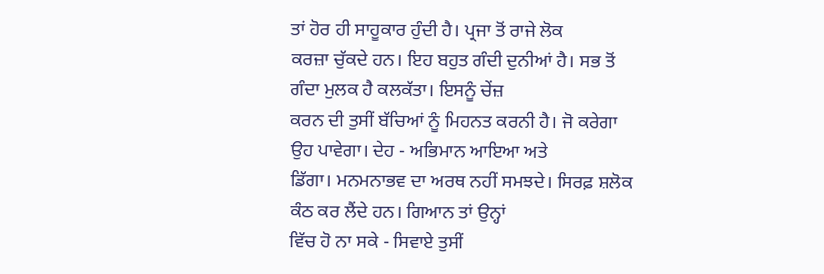ਤਾਂ ਹੋਰ ਹੀ ਸਾਹੂਕਾਰ ਹੁੰਦੀ ਹੈ। ਪ੍ਰਜਾ ਤੋਂ ਰਾਜੇ ਲੋਕ
ਕਰਜ਼ਾ ਚੁੱਕਦੇ ਹਨ। ਇਹ ਬਹੁਤ ਗੰਦੀ ਦੁਨੀਆਂ ਹੈ। ਸਭ ਤੋਂ ਗੰਦਾ ਮੁਲਕ ਹੈ ਕਲਕੱਤਾ। ਇਸਨੂੰ ਚੇਂਜ਼
ਕਰਨ ਦੀ ਤੁਸੀਂ ਬੱਚਿਆਂ ਨੂੰ ਮਿਹਨਤ ਕਰਨੀ ਹੈ। ਜੋ ਕਰੇਗਾ ਉਹ ਪਾਵੇਗਾ। ਦੇਹ - ਅਭਿਮਾਨ ਆਇਆ ਅਤੇ
ਡਿੱਗਾ। ਮਨਮਨਾਭਵ ਦਾ ਅਰਥ ਨਹੀਂ ਸਮਝਦੇ। ਸਿਰਫ਼ ਸ਼ਲੋਕ ਕੰਠ ਕਰ ਲੈਂਦੇ ਹਨ। ਗਿਆਨ ਤਾਂ ਉਨ੍ਹਾਂ
ਵਿੱਚ ਹੋ ਨਾ ਸਕੇ - ਸਿਵਾਏ ਤੁਸੀਂ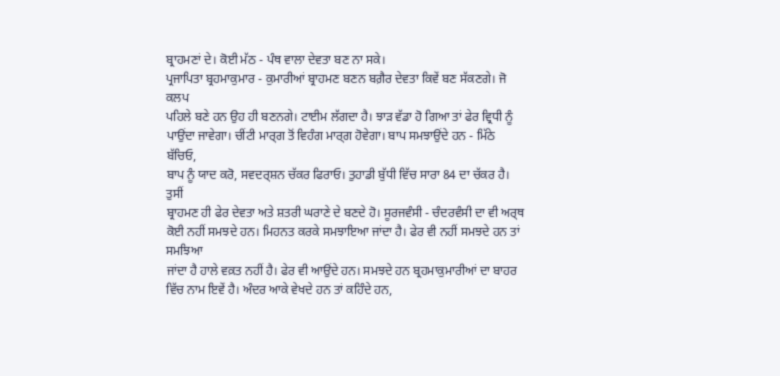ਬ੍ਰਾਹਮਣਾਂ ਦੇ। ਕੋਈ ਮੱਠ - ਪੰਥ ਵਾਲਾ ਦੇਵਤਾ ਬਣ ਨਾ ਸਕੇ।
ਪ੍ਰਜਾਪਿਤਾ ਬ੍ਰਹਮਾਕੁਮਾਰ - ਕੁਮਾਰੀਆਂ ਬ੍ਰਾਹਮਣ ਬਣਨ ਬਗ਼ੈਰ ਦੇਵਤਾ ਕਿਵੇਂ ਬਣ ਸੱਕਣਗੇ। ਜੋ ਕਲਪ
ਪਹਿਲੇ ਬਣੇ ਹਨ ਉਹ ਹੀ ਬਣਨਗੇ। ਟਾਈਮ ਲੱਗਦਾ ਹੈ। ਝਾੜ ਵੱਡਾ ਹੋ ਗਿਆ ਤਾਂ ਫੇਰ ਵ੍ਰਿਧੀ ਨੂੰ
ਪਾਉਂਦਾ ਜਾਵੇਗਾ। ਚੀਂਟੀ ਮਾਰ੍ਗ ਤੋਂ ਵਿਹੰਗ ਮਾਰ੍ਗ ਹੋਵੇਗਾ। ਬਾਪ ਸਮਝਾਉਂਦੇ ਹਨ - ਮਿੱਠੇ ਬੱਚਿਓ,
ਬਾਪ ਨੂੰ ਯਾਦ ਕਰੋ, ਸਵਦਰ੍ਸ਼ਨ ਚੱਕਰ ਫਿਰਾਓ। ਤੁਹਾਡੀ ਬੁੱਧੀ ਵਿੱਚ ਸਾਰਾ 84 ਦਾ ਚੱਕਰ ਹੈ। ਤੁਸੀਂ
ਬ੍ਰਾਹਮਣ ਹੀ ਫੇਰ ਦੇਵਤਾ ਅਤੇ ਸ਼ਤਰੀ ਘਰਾਣੇ ਦੇ ਬਣਦੇ ਹੋ। ਸੂਰਜਵੰਸੀ - ਚੰਦਰਵੰਸੀ ਦਾ ਵੀ ਅਰ੍ਥ
ਕੋਈ ਨਹੀਂ ਸਮਝਦੇ ਹਨ। ਮਿਹਨਤ ਕਰਕੇ ਸਮਝਾਇਆ ਜਾਂਦਾ ਹੈ। ਫੇਰ ਵੀ ਨਹੀਂ ਸਮਝਦੇ ਹਨ ਤਾਂ ਸਮਝਿਆ
ਜਾਂਦਾ ਹੈ ਹਾਲੇ ਵਕ਼ਤ ਨਹੀਂ ਹੈ। ਫੇਰ ਵੀ ਆਉਂਦੇ ਹਨ। ਸਮਝਦੇ ਹਨ ਬ੍ਰਹਮਾਕੁਮਾਰੀਆਂ ਦਾ ਬਾਹਰ
ਵਿੱਚ ਨਾਮ ਇਵੇਂ ਹੈ। ਅੰਦਰ ਆਕੇ ਵੇਖਦੇ ਹਨ ਤਾਂ ਕਹਿੰਦੇ ਹਨ,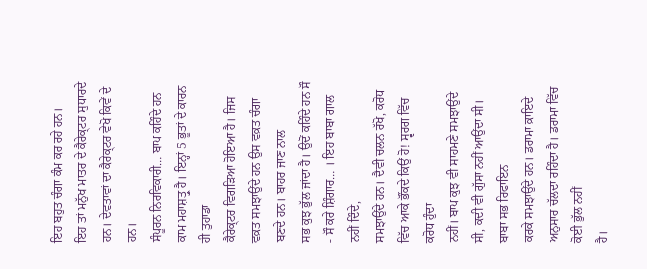ਇਹ ਬਹੁਤ ਚੰਗਾ ਕੰਮ ਕਰ ਰਹੇ ਹਨ।
ਇਹ ਤਾਂ ਮਨੁੱਖ ਮਾਤਰ ਦੇ ਕੈਰੇਕ੍ਟਰ ਸੁਧਾਰਦੇ ਹਨ। ਦੇਵਤਾਵਾਂ ਦਾ ਕੈਰੇਕ੍ਟਰ ਵੇਖੋ ਕਿਵੇਂ ਦੇ ਹਨ।
ਸੰਪੂਰਨ ਨਿਰਵਿਕਾਰੀ… ਬਾਪ ਕਹਿੰਦੇ ਹਨ ਕਾਮ ਮਹਾਸ਼ਤ੍ਰੁ ਹੈ। ਇਨ੍ਹਾਂ 5 ਭੂਤਾਂ ਦੇ ਕਾਰਨ ਹੀ ਤੁਹਾਡਾ
ਕੈਰੇਕ੍ਟਰ ਵਿਗੜਿਆ ਹੋਇਆ ਹੈ। ਜਿਸ ਵਕ਼ਤ ਸਮਝਾਉਂਦੇ ਹਨ ਉਸ ਵਕ਼ਤ ਚੰਗਾ ਬਣਦੇ ਹਨ। ਬਾਹਰ ਜਾਣ ਨਾਲ
ਸਭ ਕੁਝ ਭੁੱਲ ਜਾਂਦਾ ਹੈ। ਉਦੋਂ ਕਹਿੰਦੇ ਹਨ ਸੌ - ਸੌ ਕਰੇ ਸ਼ਿੰਗਾਰ… । ਇਹ ਬਾਬਾ ਗਾਲ ਨਹੀਂ ਦਿੰਦੇ,
ਸਮਝਾਉਂਦੇ ਹਨ। ਦੈਵੀ ਚਲਨ ਰੱਖੋ, ਕਰੋਧ ਵਿੱਚ ਆਕੇ ਭੌਂਕਦੇ ਕਿਉਂ ਹੋ! ਸ੍ਵਰਗ ਵਿੱਚ ਕਰੋਧ ਹੁੰਦਾ
ਨਹੀਂ। ਬਾਪ ਕੁਝ ਵੀ ਸਾਹਮਣੇ ਸਮਝਾਉਂਦੇ ਸੀ, ਕਦੀ ਵੀ ਗੁੱਸਾ ਨਹੀਂ ਆਉਂਦਾ ਸੀ। ਬਾਬਾ ਸਭ ਰਿਫਾਇਨ
ਕਰਕੇ ਸਮਝਾਉਂਦੇ ਹਨ। ਡਰਾਮਾ ਕ਼ਾਇਦੇ ਅਨੁਸਾਰ ਚੱਲਦਾ ਰਹਿੰਦਾ ਹੈ। ਡਰਾਮਾ ਵਿੱਚ ਕੋਈ ਭੁੱਲ ਨਹੀਂ
ਹੈ।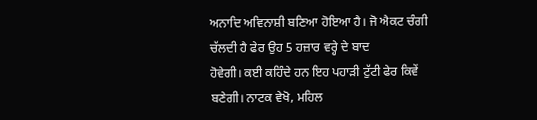ਅਨਾਦਿ ਅਵਿਨਾਸ਼ੀ ਬਣਿਆ ਹੋਇਆ ਹੈ। ਜੋ ਐਕਟ ਚੰਗੀ ਚੱਲਦੀ ਹੈ ਫੇਰ ਉਹ 5 ਹਜ਼ਾਰ ਵਰ੍ਹੇ ਦੇ ਬਾਦ
ਹੋਵੇਗੀ। ਕਈ ਕਹਿੰਦੇ ਹਨ ਇਹ ਪਹਾੜੀ ਟੁੱਟੀ ਫੇਰ ਕਿਵੇਂ ਬਣੇਗੀ। ਨਾਟਕ ਵੇਖੋ, ਮਹਿਲ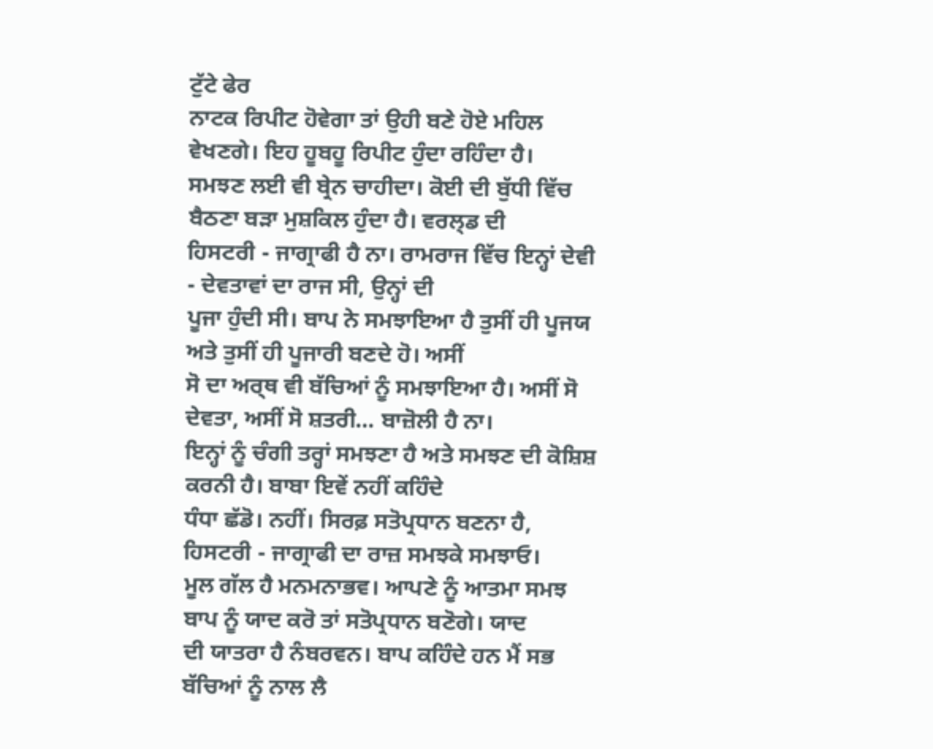ਟੁੱਟੇ ਫੇਰ
ਨਾਟਕ ਰਿਪੀਟ ਹੋਵੇਗਾ ਤਾਂ ਉਹੀ ਬਣੇ ਹੋਏ ਮਹਿਲ ਵੇਖਣਗੇ। ਇਹ ਹੂਬਹੂ ਰਿਪੀਟ ਹੁੰਦਾ ਰਹਿੰਦਾ ਹੈ।
ਸਮਝਣ ਲਈ ਵੀ ਬ੍ਰੇਨ ਚਾਹੀਦਾ। ਕੋਈ ਦੀ ਬੁੱਧੀ ਵਿੱਚ ਬੈਠਣਾ ਬੜਾ ਮੁਸ਼ਕਿਲ ਹੁੰਦਾ ਹੈ। ਵਰਲ੍ਡ ਦੀ
ਹਿਸਟਰੀ - ਜਾਗ੍ਰਾਫੀ ਹੈ ਨਾ। ਰਾਮਰਾਜ ਵਿੱਚ ਇਨ੍ਹਾਂ ਦੇਵੀ - ਦੇਵਤਾਵਾਂ ਦਾ ਰਾਜ ਸੀ, ਉਨ੍ਹਾਂ ਦੀ
ਪੂਜਾ ਹੁੰਦੀ ਸੀ। ਬਾਪ ਨੇ ਸਮਝਾਇਆ ਹੈ ਤੁਸੀਂ ਹੀ ਪੂਜਯ ਅਤੇ ਤੁਸੀਂ ਹੀ ਪੂਜਾਰੀ ਬਣਦੇ ਹੋ। ਅਸੀਂ
ਸੋ ਦਾ ਅਰ੍ਥ ਵੀ ਬੱਚਿਆਂ ਨੂੰ ਸਮਝਾਇਆ ਹੈ। ਅਸੀਂ ਸੋ ਦੇਵਤਾ, ਅਸੀਂ ਸੋ ਸ਼ਤਰੀ… ਬਾਜ਼ੋਲੀ ਹੈ ਨਾ।
ਇਨ੍ਹਾਂ ਨੂੰ ਚੰਗੀ ਤਰ੍ਹਾਂ ਸਮਝਣਾ ਹੈ ਅਤੇ ਸਮਝਣ ਦੀ ਕੋਸ਼ਿਸ਼ ਕਰਨੀ ਹੈ। ਬਾਬਾ ਇਵੇਂ ਨਹੀਂ ਕਹਿੰਦੇ
ਧੰਧਾ ਛੱਡੋ। ਨਹੀਂ। ਸਿਰਫ਼ ਸਤੋਪ੍ਰਧਾਨ ਬਣਨਾ ਹੈ, ਹਿਸਟਰੀ - ਜਾਗ੍ਰਾਫੀ ਦਾ ਰਾਜ਼ ਸਮਝਕੇ ਸਮਝਾਓ।
ਮੂਲ ਗੱਲ ਹੈ ਮਨਮਨਾਭਵ। ਆਪਣੇ ਨੂੰ ਆਤਮਾ ਸਮਝ ਬਾਪ ਨੂੰ ਯਾਦ ਕਰੋ ਤਾਂ ਸਤੋਪ੍ਰਧਾਨ ਬਣੋਗੇ। ਯਾਦ
ਦੀ ਯਾਤਰਾ ਹੈ ਨੰਬਰਵਨ। ਬਾਪ ਕਹਿੰਦੇ ਹਨ ਮੈਂ ਸਭ ਬੱਚਿਆਂ ਨੂੰ ਨਾਲ ਲੈ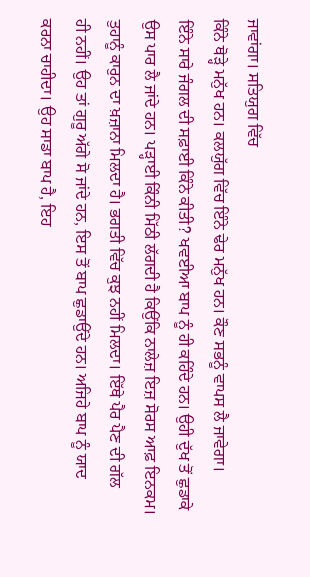ਜਾਵਾਂਗਾ। ਸਤਿਯੁਗ ਵਿੱਚ
ਕਿੰਨੇ ਥੋੜ੍ਹੇ ਮਨੁੱਖ ਹਨ। ਕਲਯੁੱਗ ਵਿੱਚ ਇੰਨੇ ਢੇਰ ਮਨੁੱਖ ਹਨ। ਕੌਣ ਸਭਨੂੰ ਵਾਪਸ ਲੈ ਜਾਵੇਗਾ।
ਇੰਨੇ ਸਾਰੇ ਜੰਗਲ ਦੀ ਸਫ਼ਾਈ ਕਿੰਨੇ ਕੀਤੀ? ਖਵਈਆ ਬਾਪ ਨੂੰ ਹੀ ਕਹਿੰਦੇ ਹਨ। ਉਹੀ ਦੁੱਖ ਤੋਂ ਛੁਡਾਕੇ
ਉਸ ਪਾਰ ਲੈ ਜਾਂਦੇ ਹਨ। ਪੜ੍ਹਾਈ ਕਿੰਨੀ ਮਿੱਠੀ ਲੱਗਦੀ ਹੈ ਕਿਉਂਕਿ ਨਾਲੇਜ਼ ਇਜ਼ ਸੋਰਸ ਆਫ਼ ਇਨਕਮ।
ਤੁਹਾਨੂੰ ਕਾਰੁਨ ਦਾ ਖ਼ਜ਼ਾਨਾ ਮਿਲਦਾ ਹੈ। ਭਗਤੀ ਵਿੱਚ ਕੁਝ ਨਹੀਂ ਮਿਲਦਾ। ਇੱਥੇ ਪੈਰ ਪੈਣ ਦੀ ਗੱਲ
ਹੀ ਨਹੀਂ। ਉਹ ਤਾਂ ਗੁਰੂ ਅੱਗੇ ਸੋ ਜਾਂਦੇ ਹਨ, ਇਸ ਤੋਂ ਬਾਪ ਛੁਡਾਉਂਦੇ ਹਨ। ਅਜਿਹੇ ਬਾਪ ਨੂੰ ਯਾਦ
ਕਰਨਾ ਚਾਹੀਦਾ। ਉਹ ਸਾਡਾ ਬਾਪ ਹੈ, ਇਹ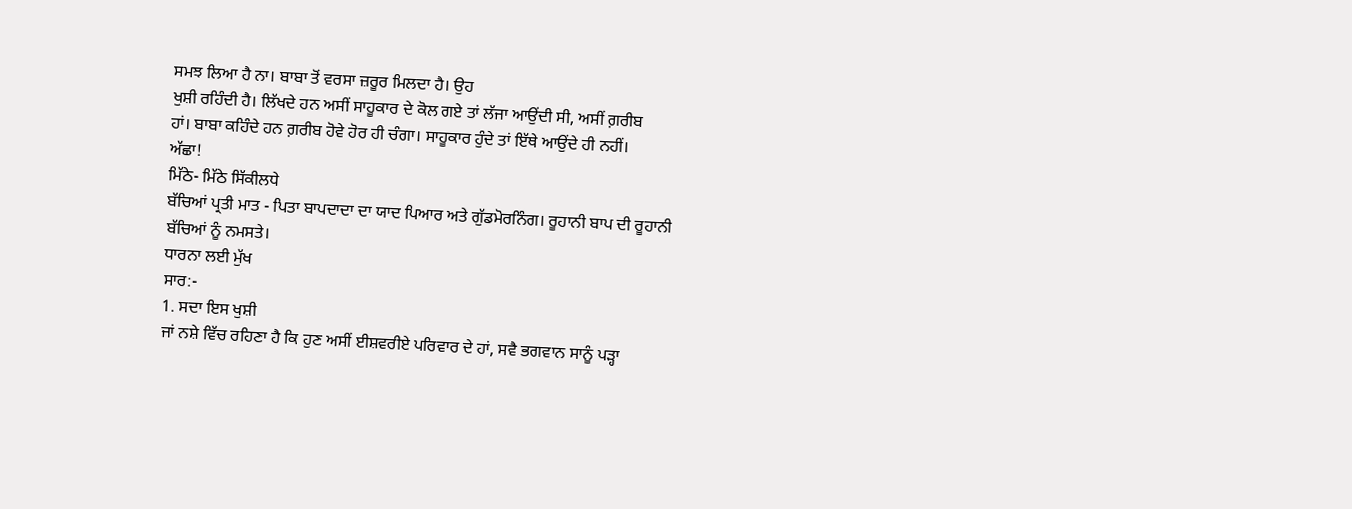ਸਮਝ ਲਿਆ ਹੈ ਨਾ। ਬਾਬਾ ਤੋਂ ਵਰਸਾ ਜ਼ਰੂਰ ਮਿਲਦਾ ਹੈ। ਉਹ
ਖੁਸ਼ੀ ਰਹਿੰਦੀ ਹੈ। ਲਿੱਖਦੇ ਹਨ ਅਸੀਂ ਸਾਹੂਕਾਰ ਦੇ ਕੋਲ ਗਏ ਤਾਂ ਲੱਜਾ ਆਉਂਦੀ ਸੀ, ਅਸੀਂ ਗ਼ਰੀਬ
ਹਾਂ। ਬਾਬਾ ਕਹਿੰਦੇ ਹਨ ਗ਼ਰੀਬ ਹੋਵੇ ਹੋਰ ਹੀ ਚੰਗਾ। ਸਾਹੂਕਾਰ ਹੁੰਦੇ ਤਾਂ ਇੱਥੇ ਆਉਂਦੇ ਹੀ ਨਹੀਂ।
ਅੱਛਾ!
ਮਿੱਠੇ- ਮਿੱਠੇ ਸਿੱਕੀਲਧੇ
ਬੱਚਿਆਂ ਪ੍ਰਤੀ ਮਾਤ - ਪਿਤਾ ਬਾਪਦਾਦਾ ਦਾ ਯਾਦ ਪਿਆਰ ਅਤੇ ਗੁੱਡਮੋਰਨਿੰਗ। ਰੂਹਾਨੀ ਬਾਪ ਦੀ ਰੂਹਾਨੀ
ਬੱਚਿਆਂ ਨੂੰ ਨਮਸਤੇ।
ਧਾਰਨਾ ਲਈ ਮੁੱਖ
ਸਾਰ:-
1. ਸਦਾ ਇਸ ਖੁਸ਼ੀ
ਜਾਂ ਨਸ਼ੇ ਵਿੱਚ ਰਹਿਣਾ ਹੈ ਕਿ ਹੁਣ ਅਸੀਂ ਈਸ਼ਵਰੀਏ ਪਰਿਵਾਰ ਦੇ ਹਾਂ, ਸਵੈ ਭਗਵਾਨ ਸਾਨੂੰ ਪੜ੍ਹਾ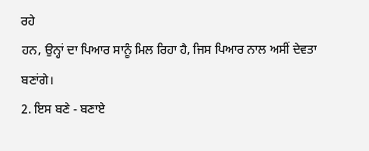ਰਹੇ
ਹਨ, ਉਨ੍ਹਾਂ ਦਾ ਪਿਆਰ ਸਾਨੂੰ ਮਿਲ ਰਿਹਾ ਹੈ, ਜਿਸ ਪਿਆਰ ਨਾਲ ਅਸੀਂ ਦੇਵਤਾ ਬਣਾਂਗੇ।
2. ਇਸ ਬਣੇ - ਬਣਾਏ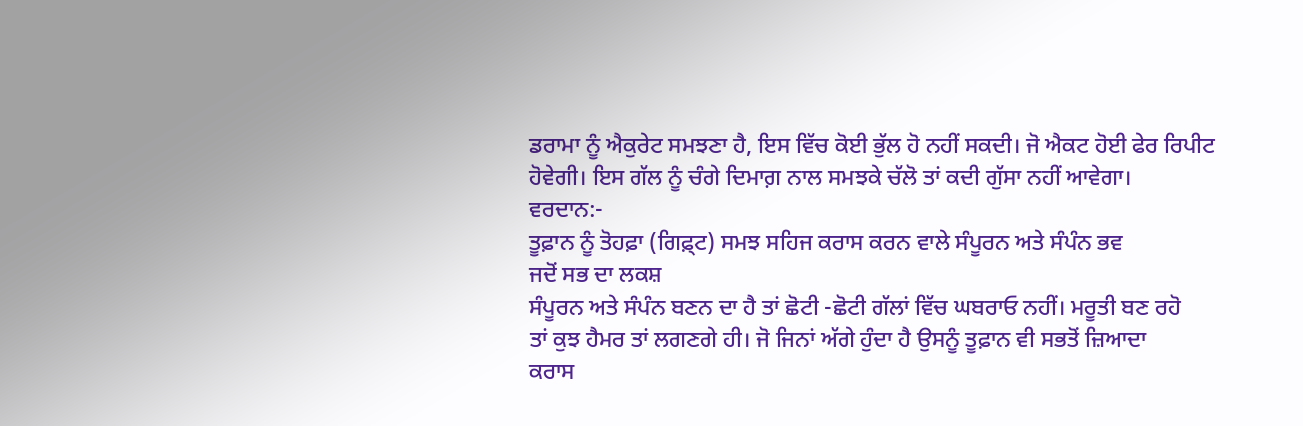ਡਰਾਮਾ ਨੂੰ ਐਕੁਰੇਟ ਸਮਝਣਾ ਹੈ, ਇਸ ਵਿੱਚ ਕੋਈ ਭੁੱਲ ਹੋ ਨਹੀਂ ਸਕਦੀ। ਜੋ ਐਕਟ ਹੋਈ ਫੇਰ ਰਿਪੀਟ
ਹੋਵੇਗੀ। ਇਸ ਗੱਲ ਨੂੰ ਚੰਗੇ ਦਿਮਾਗ਼ ਨਾਲ ਸਮਝਕੇ ਚੱਲੋ ਤਾਂ ਕਦੀ ਗੁੱਸਾ ਨਹੀਂ ਆਵੇਗਾ।
ਵਰਦਾਨ:-
ਤੂਫ਼ਾਨ ਨੂੰ ਤੋਹਫ਼ਾ (ਗਿਫ਼੍ਟ) ਸਮਝ ਸਹਿਜ ਕਰਾਸ ਕਰਨ ਵਾਲੇ ਸੰਪੂਰਨ ਅਤੇ ਸੰਪੰਨ ਭਵ
ਜਦੋਂ ਸਭ ਦਾ ਲਕਸ਼
ਸੰਪੂਰਨ ਅਤੇ ਸੰਪੰਨ ਬਣਨ ਦਾ ਹੈ ਤਾਂ ਛੋਟੀ -ਛੋਟੀ ਗੱਲਾਂ ਵਿੱਚ ਘਬਰਾਓ ਨਹੀਂ। ਮਰੂਤੀ ਬਣ ਰਹੋ
ਤਾਂ ਕੁਝ ਹੈਮਰ ਤਾਂ ਲਗਣਗੇ ਹੀ। ਜੋ ਜਿਨਾਂ ਅੱਗੇ ਹੁੰਦਾ ਹੈ ਉਸਨੂੰ ਤੂਫ਼ਾਨ ਵੀ ਸਭਤੋਂ ਜ਼ਿਆਦਾ
ਕਰਾਸ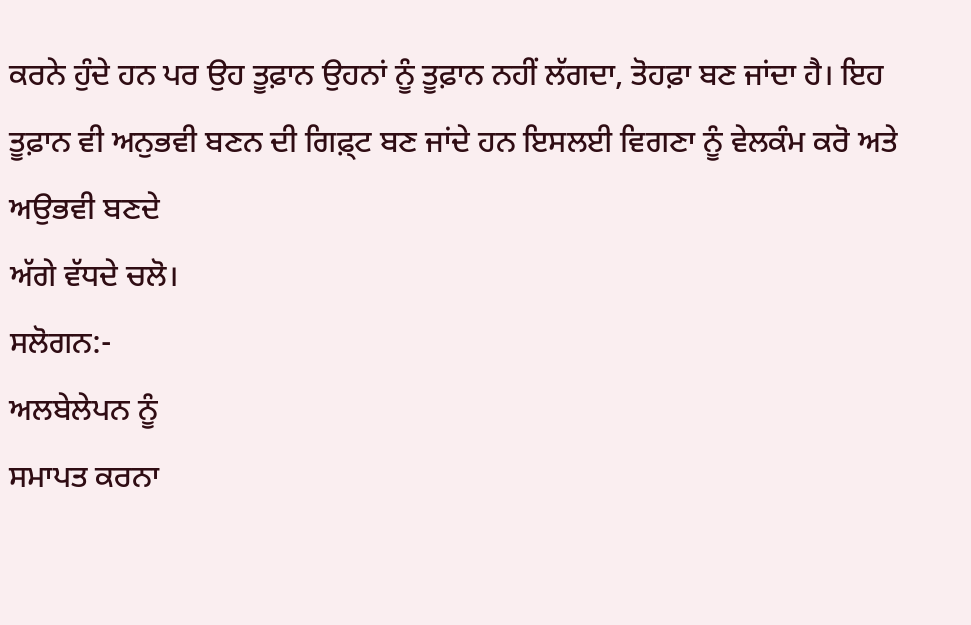ਕਰਨੇ ਹੁੰਦੇ ਹਨ ਪਰ ਉਹ ਤੂਫ਼ਾਨ ਉਹਨਾਂ ਨੂੰ ਤੂਫ਼ਾਨ ਨਹੀਂ ਲੱਗਦਾ, ਤੋਹਫ਼ਾ ਬਣ ਜਾਂਦਾ ਹੈ। ਇਹ
ਤੂਫ਼ਾਨ ਵੀ ਅਨੁਭਵੀ ਬਣਨ ਦੀ ਗਿਫ਼੍ਟ ਬਣ ਜਾਂਦੇ ਹਨ ਇਸਲਈ ਵਿਗਣਾ ਨੂੰ ਵੇਲਕੰਮ ਕਰੋ ਅਤੇ ਅਉਭਵੀ ਬਣਦੇ
ਅੱਗੇ ਵੱਧਦੇ ਚਲੋ।
ਸਲੋਗਨ:-
ਅਲਬੇਲੇਪਨ ਨੂੰ
ਸਮਾਪਤ ਕਰਨਾ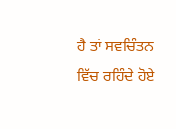ਹੈ ਤਾਂ ਸਵਚਿੰਤਨ ਵਿੱਚ ਰਹਿੰਦੇ ਹੋਏ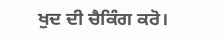ਖੁਦ ਦੀ ਚੈਕਿੰਗ ਕਰੋ।